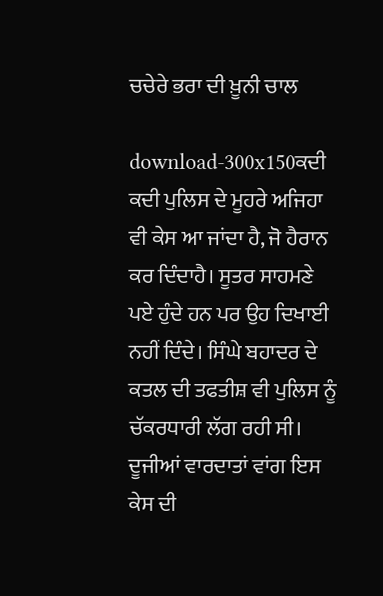ਚਚੇਰੇ ਭਰਾ ਦੀ ਖ਼ੂਨੀ ਚਾਲ

download-300x150ਕਦੀ ਕਦੀ ਪੁਲਿਸ ਦੇ ਮੂਹਰੇ ਅਜਿਹਾ ਵੀ ਕੇਸ ਆ ਜਾਂਦਾ ਹੈ, ਜੋ ਹੈਰਾਨ ਕਰ ਦਿੰਦਾਹੈ। ਸੂਤਰ ਸਾਹਮਣੇ ਪਏ ਹੁੰਦੇ ਹਨ ਪਰ ਉਹ ਦਿਖਾਈ ਨਹੀਂ ਦਿੰਦੇ। ਸਿੰਘੇ ਬਹਾਦਰ ਦੇ ਕਤਲ ਦੀ ਤਫਤੀਸ਼ ਵੀ ਪੁਲਿਸ ਨੂੰ ਚੱਕਰਧਾਰੀ ਲੱਗ ਰਹੀ ਸੀ।
ਦੂਜੀਆਂ ਵਾਰਦਾਤਾਂ ਵਾਂਗ ਇਸ ਕੇਸ ਦੀ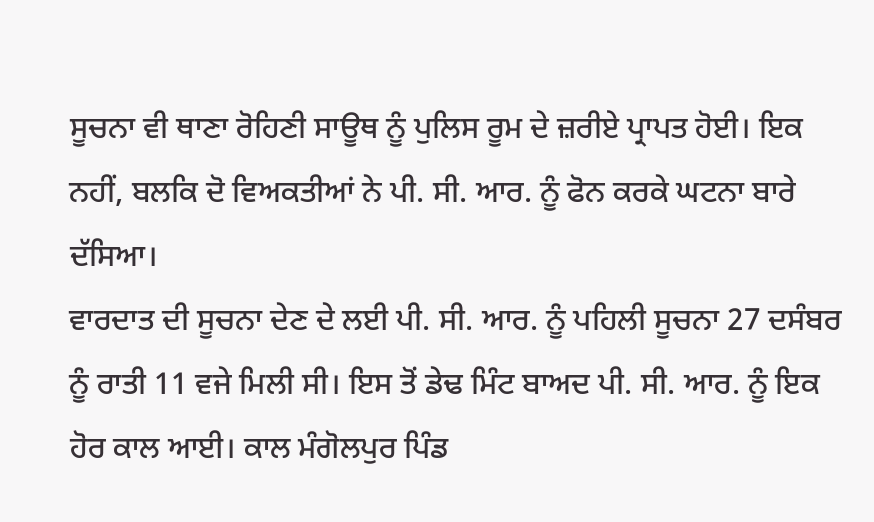ਸੂਚਨਾ ਵੀ ਥਾਣਾ ਰੋਹਿਣੀ ਸਾਊਥ ਨੂੰ ਪੁਲਿਸ ਰੂਮ ਦੇ ਜ਼ਰੀਏ ਪ੍ਰਾਪਤ ਹੋਈ। ਇਕ ਨਹੀਂ, ਬਲਕਿ ਦੋ ਵਿਅਕਤੀਆਂ ਨੇ ਪੀ. ਸੀ. ਆਰ. ਨੂੰ ਫੋਨ ਕਰਕੇ ਘਟਨਾ ਬਾਰੇ ਦੱਸਿਆ।
ਵਾਰਦਾਤ ਦੀ ਸੂਚਨਾ ਦੇਣ ਦੇ ਲਈ ਪੀ. ਸੀ. ਆਰ. ਨੂੰ ਪਹਿਲੀ ਸੂਚਨਾ 27 ਦਸੰਬਰ ਨੂੰ ਰਾਤੀ 11 ਵਜੇ ਮਿਲੀ ਸੀ। ਇਸ ਤੋਂ ਡੇਢ ਮਿੰਟ ਬਾਅਦ ਪੀ. ਸੀ. ਆਰ. ਨੂੰ ਇਕ ਹੋਰ ਕਾਲ ਆਈ। ਕਾਲ ਮੰਗੋਲਪੁਰ ਪਿੰਡ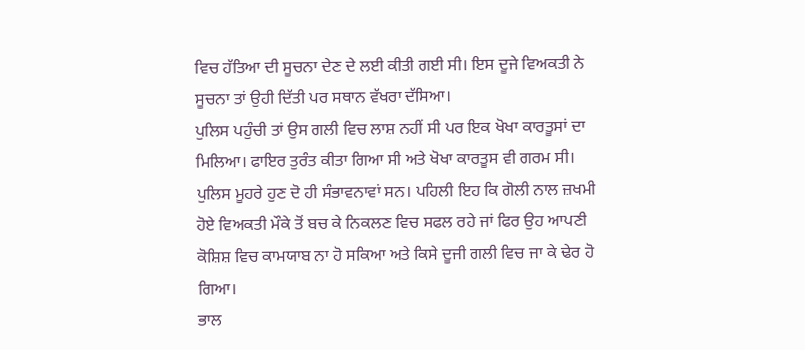ਵਿਚ ਹੱਤਿਆ ਦੀ ਸੂਚਨਾ ਦੇਣ ਦੇ ਲਈ ਕੀਤੀ ਗਈ ਸੀ। ਇਸ ਦੂਜੇ ਵਿਅਕਤੀ ਨੇ ਸੂਚਨਾ ਤਾਂ ਉਹੀ ਦਿੱਤੀ ਪਰ ਸਥਾਨ ਵੱਖਰਾ ਦੱਸਿਆ।
ਪੁਲਿਸ ਪਹੁੰਚੀ ਤਾਂ ਉਸ ਗਲੀ ਵਿਚ ਲਾਸ਼ ਨਹੀਂ ਸੀ ਪਰ ਇਕ ਖੋਖਾ ਕਾਰਤੂਸਾਂ ਦਾ ਮਿਲਿਆ। ਫਾਇਰ ਤੁਰੰਤ ਕੀਤਾ ਗਿਆ ਸੀ ਅਤੇ ਖੋਖਾ ਕਾਰਤੂਸ ਵੀ ਗਰਮ ਸੀ। ਪੁਲਿਸ ਮੂਹਰੇ ਹੁਣ ਦੋ ਹੀ ਸੰਭਾਵਨਾਵਾਂ ਸਨ। ਪਹਿਲੀ ਇਹ ਕਿ ਗੋਲੀ ਨਾਲ ਜ਼ਖਮੀ ਹੋਏ ਵਿਅਕਤੀ ਮੌਕੇ ਤੋਂ ਬਚ ਕੇ ਨਿਕਲਣ ਵਿਚ ਸਫਲ ਰਹੇ ਜਾਂ ਫਿਰ ਉਹ ਆਪਣੀ ਕੋਸ਼ਿਸ਼ ਵਿਚ ਕਾਮਯਾਬ ਨਾ ਹੋ ਸਕਿਆ ਅਤੇ ਕਿਸੇ ਦੂਜੀ ਗਲੀ ਵਿਚ ਜਾ ਕੇ ਢੇਰ ਹੋ ਗਿਆ।
ਭਾਲ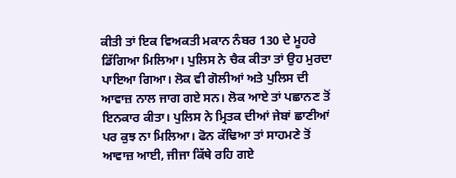ਕੀਤੀ ਤਾਂ ਇਕ ਵਿਅਕਤੀ ਮਕਾਨ ਨੰਬਰ 130 ਦੇ ਮੂਹਰੇ ਡਿੱਗਿਆ ਮਿਲਿਆ। ਪੁਲਿਸ ਨੇ ਚੈਕ ਕੀਤਾ ਤਾਂ ਉਹ ਮੁਰਦਾ ਪਾਇਆ ਗਿਆ। ਲੋਕ ਵੀ ਗੋਲੀਆਂ ਅਤੇ ਪੁਲਿਸ ਦੀ ਆਵਾਜ਼ ਨਾਲ ਜਾਗ ਗਏ ਸਨ। ਲੋਕ ਆਏ ਤਾਂ ਪਛਾਨਣ ਤੋਂ ਇਨਕਾਰ ਕੀਤਾ। ਪੁਲਿਸ ਨੇ ਮ੍ਰਿਤਕ ਦੀਆਂ ਜੇਬਾਂ ਛਾਣੀਆਂ ਪਰ ਕੁਝ ਨਾ ਮਿਲਿਆ। ਫੋਨ ਕੱਢਿਆ ਤਾਂ ਸਾਹਮਣੇ ਤੋਂ ਆਵਾਜ਼ ਆਈ, ਜੀਜਾ ਕਿੱਥੇ ਰਹਿ ਗਏ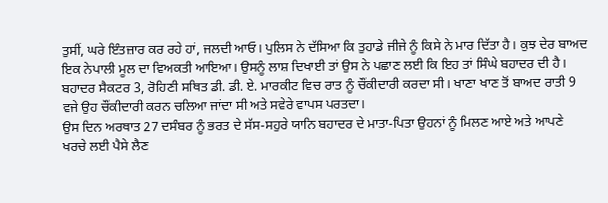ਤੁਸੀਂ, ਘਰੇ ਇੰਤਜ਼ਾਰ ਕਰ ਰਹੇ ਹਾਂ, ਜਲਦੀ ਆਓ। ਪੁਲਿਸ ਨੇ ਦੱਸਿਆ ਕਿ ਤੁਹਾਡੇ ਜੀਜੇ ਨੂੰ ਕਿਸੇ ਨੇ ਮਾਰ ਦਿੱਤਾ ਹੈ। ਕੁਝ ਦੇਰ ਬਾਅਦ ਇਕ ਨੇਪਾਲੀ ਮੂਲ ਦਾ ਵਿਅਕਤੀ ਆਇਆ। ਉਸਨੂੰ ਲਾਸ਼ ਦਿਖਾਈ ਤਾਂ ਉਸ ਨੇ ਪਛਾਣ ਲਈ ਕਿ ਇਹ ਤਾਂ ਸਿੰਘੇ ਬਹਾਦਰ ਦੀ ਹੈ। ਬਹਾਦਰ ਸੈਕਟਰ 3, ਰੋਹਿਣੀ ਸਥਿਤ ਡੀ. ਡੀ. ਏ. ਮਾਰਕੀਟ ਵਿਚ ਰਾਤ ਨੂੰ ਚੌਂਕੀਦਾਰੀ ਕਰਦਾ ਸੀ। ਖਾਣਾ ਖਾਣ ਤੋਂ ਬਾਅਦ ਰਾਤੀ 9 ਵਜੇ ਉਹ ਚੌਂਕੀਦਾਰੀ ਕਰਨ ਚਲਿਆ ਜਾਂਦਾ ਸੀ ਅਤੇ ਸਵੇਰੇ ਵਾਪਸ ਪਰਤਦਾ।
ਉਸ ਦਿਨ ਅਰਥਾਤ 27 ਦਸੰਬਰ ਨੂੰ ਭਰਤ ਦੇ ਸੱਸ-ਸਹੁਰੇ ਯਾਨਿ ਬਹਾਦਰ ਦੇ ਮਾਤਾ-ਪਿਤਾ ਉਹਨਾਂ ਨੂੰ ਮਿਲਣ ਆਏ ਅਤੇ ਆਪਣੇ ਖਰਚੇ ਲਈ ਪੈਸੇ ਲੈਣ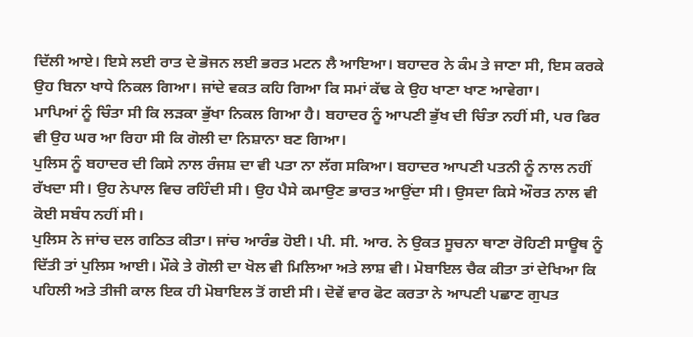ਦਿੱਲੀ ਆਏ। ਇਸੇ ਲਈ ਰਾਤ ਦੇ ਭੋਜਨ ਲਈ ਭਰਤ ਮਟਨ ਲੈ ਆਇਆ। ਬਹਾਦਰ ਨੇ ਕੰਮ ਤੇ ਜਾਣਾ ਸੀ, ਇਸ ਕਰਕੇ ਉਹ ਬਿਨਾ ਖਾਧੇ ਨਿਕਲ ਗਿਆ। ਜਾਂਦੇ ਵਕਤ ਕਹਿ ਗਿਆ ਕਿ ਸਮਾਂ ਕੱਢ ਕੇ ਉਹ ਖਾਣਾ ਖਾਣ ਆਵੇਗਾ।
ਮਾਪਿਆਂ ਨੂੰ ਚਿੰਤਾ ਸੀ ਕਿ ਲੜਕਾ ਭੁੱਖਾ ਨਿਕਲ ਗਿਆ ਹੈ। ਬਹਾਦਰ ਨੂੰ ਆਪਣੀ ਭੁੱਖ ਦੀ ਚਿੰਤਾ ਨਹੀਂ ਸੀ, ਪਰ ਫਿਰ ਵੀ ਉਹ ਘਰ ਆ ਰਿਹਾ ਸੀ ਕਿ ਗੋਲੀ ਦਾ ਨਿਸ਼ਾਨਾ ਬਣ ਗਿਆ।
ਪੁਲਿਸ ਨੂੰ ਬਹਾਦਰ ਦੀ ਕਿਸੇ ਨਾਲ ਰੰਜਸ਼ ਦਾ ਵੀ ਪਤਾ ਨਾ ਲੱਗ ਸਕਿਆ। ਬਹਾਦਰ ਆਪਣੀ ਪਤਨੀ ਨੂੰ ਨਾਲ ਨਹੀਂ ਰੱਖਦਾ ਸੀ। ਉਹ ਨੇਪਾਲ ਵਿਚ ਰਹਿੰਦੀ ਸੀ। ਉਹ ਪੈਸੇ ਕਮਾਉਣ ਭਾਰਤ ਆਉਂਦਾ ਸੀ। ਉਸਦਾ ਕਿਸੇ ਔਰਤ ਨਾਲ ਵੀ ਕੋਈ ਸਬੰਧ ਨਹੀਂ ਸੀ।
ਪੁਲਿਸ ਨੇ ਜਾਂਚ ਦਲ ਗਠਿਤ ਕੀਤਾ। ਜਾਂਚ ਆਰੰਭ ਹੋਈ। ਪੀ. ਸੀ. ਆਰ. ਨੇ ਉਕਤ ਸੂਚਨਾ ਥਾਣਾ ਰੋਹਿਣੀ ਸਾਊਥ ਨੂੰ ਦਿੱਤੀ ਤਾਂ ਪੁਲਿਸ ਆਈ। ਮੌਕੇ ਤੇ ਗੋਲੀ ਦਾ ਖੋਲ ਵੀ ਮਿਲਿਆ ਅਤੇ ਲਾਸ਼ ਵੀ। ਮੋਬਾਇਲ ਚੈਕ ਕੀਤਾ ਤਾਂ ਦੇਖਿਆ ਕਿ ਪਹਿਲੀ ਅਤੇ ਤੀਜੀ ਕਾਲ ਇਕ ਹੀ ਮੋਬਾਇਲ ਤੋਂ ਗਈ ਸੀ। ਦੋਵੇਂ ਵਾਰ ਫੋਟ ਕਰਤਾ ਨੇ ਆਪਣੀ ਪਛਾਣ ਗੁਪਤ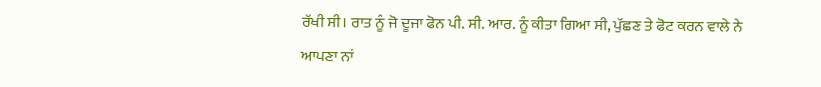ਰੱਖੀ ਸੀ। ਰਾਤ ਨੂੰ ਜੋ ਦੂਜਾ ਫੋਨ ਪੀ. ਸੀ. ਆਰ. ਨੂੰ ਕੀਤਾ ਗਿਆ ਸੀ, ਪੁੱਛਣ ਤੇ ਫੋਟ ਕਰਨ ਵਾਲੇ ਨੇ ਆਪਣਾ ਨਾਂ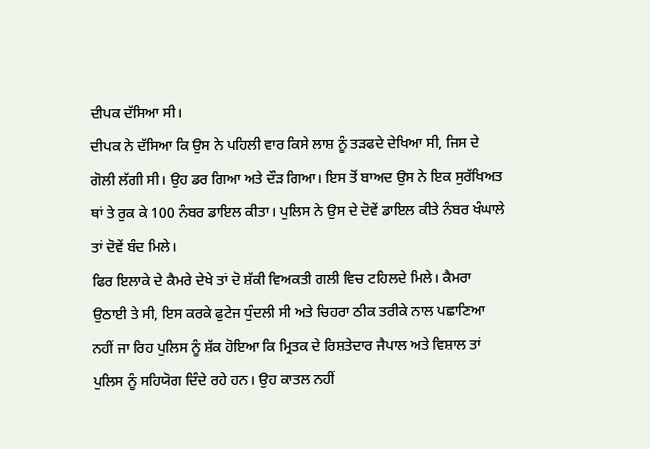ਦੀਪਕ ਦੱਸਿਆ ਸੀ।
ਦੀਪਕ ਨੇ ਦੱਸਿਆ ਕਿ ਉਸ ਨੇ ਪਹਿਲੀ ਵਾਰ ਕਿਸੇ ਲਾਸ਼ ਨੂੰ ਤੜਫਦੇ ਦੇਖਿਆ ਸੀ, ਜਿਸ ਦੇ ਗੋਲੀ ਲੱਗੀ ਸੀ। ਉਹ ਡਰ ਗਿਆ ਅਤੇ ਦੌੜ ਗਿਆ। ਇਸ ਤੋਂ ਬਾਅਦ ਉਸ ਨੇ ਇਕ ਸੁਰੱਖਿਅਤ ਥਾਂ ਤੇ ਰੁਕ ਕੇ 100 ਨੰਬਰ ਡਾਇਲ ਕੀਤਾ। ਪੁਲਿਸ ਨੇ ਉਸ ਦੇ ਦੋਵੇਂ ਡਾਇਲ ਕੀਤੇ ਨੰਬਰ ਖੰਘਾਲੇ ਤਾਂ ਦੋਵੇਂ ਬੰਦ ਮਿਲੇ।
ਫਿਰ ਇਲਾਕੇ ਦੇ ਕੈਮਰੇ ਦੇਖੇ ਤਾਂ ਦੋ ਸ਼ੱਕੀ ਵਿਅਕਤੀ ਗਲੀ ਵਿਚ ਟਹਿਲਦੇ ਮਿਲੇ। ਕੈਮਰਾ ਉਠਾਈ ਤੇ ਸੀ, ਇਸ ਕਰਕੇ ਫੁਟੇਜ ਧੁੰਦਲੀ ਸੀ ਅਤੇ ਚਿਹਰਾ ਠੀਕ ਤਰੀਕੇ ਨਾਲ ਪਛਾਣਿਆ ਨਹੀਂ ਜਾ ਰਿਹ ਪੁਲਿਸ ਨੂੰ ਸ਼ੱਕ ਹੋਇਆ ਕਿ ਮ੍ਰਿਤਕ ਦੇ ਰਿਸ਼ਤੇਦਾਰ ਜੈਪਾਲ ਅਤੇ ਵਿਸ਼ਾਲ ਤਾਂ ਪੁਲਿਸ ਨੂੰ ਸਹਿਯੋਗ ਦਿੰਦੇ ਰਹੇ ਹਨ। ਉਹ ਕਾਤਲ ਨਹੀਂ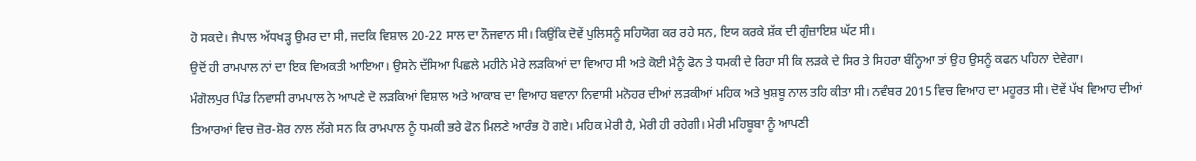ਹੋ ਸਕਦੇ। ਜੈਪਾਲ ਅੱਧਖੜ੍ਹ ਉਮਰ ਦਾ ਸੀ, ਜਦਕਿ ਵਿਸ਼ਾਲ 20-22 ਸਾਲ ਦਾ ਨੌਜਵਾਨ ਸੀ। ਕਿਉਂਕਿ ਦੋਵੇਂ ਪੁਲਿਸਨੂੰ ਸਹਿਯੋਗ ਕਰ ਰਹੇ ਸਨ, ਇਯ ਕਰਕੇ ਸ਼ੱਕ ਦੀ ਗੁੰਜ਼ਾਇਸ਼ ਘੱਟ ਸੀ।
ਉਦੋਂ ਹੀ ਰਾਮਪਾਲ ਨਾਂ ਦਾ ਇਕ ਵਿਅਕਤੀ ਆਇਆ। ਉਸਨੇ ਦੱਸਿਆ ਪਿਛਲੇ ਮਹੀਨੇ ਮੇਰੇ ਲੜਕਿਆਂ ਦਾ ਵਿਆਹ ਸੀ ਅਤੇ ਕੋਈ ਮੈਨੂੰ ਫੋਨ ਤੇ ਧਮਕੀ ਦੇ ਰਿਹਾ ਸੀ ਕਿ ਲੜਕੇ ਦੇ ਸਿਰ ਤੇ ਸਿਹਰਾ ਬੰਨ੍ਹਿਆ ਤਾਂ ਉਹ ਉਸਨੂੰ ਕਫਨ ਪਹਿਨਾ ਦੇਵੇਗਾ।
ਮੰਗੋਲਪੁਰ ਪਿੰਡ ਨਿਵਾਸੀ ਰਾਮਪਾਲ ਨੇ ਆਪਣੇ ਦੋ ਲੜਕਿਆਂ ਵਿਸ਼ਾਲ ਅਤੇ ਆਕਾਬ ਦਾ ਵਿਆਹ ਬਵਾਨਾ ਨਿਵਾਸੀ ਮਨੋਹਰ ਦੀਆਂ ਲੜਕੀਆਂ ਮਹਿਕ ਅਤੇ ਖੁਸ਼ਬੂ ਨਾਲ ਤਹਿ ਕੀਤਾ ਸੀ। ਨਵੰਬਰ 2015 ਵਿਚ ਵਿਆਹ ਦਾ ਮਹੂਰਤ ਸੀ। ਦੋਵੇਂ ਪੱਖ ਵਿਆਹ ਦੀਆਂ ਤਿਆਰਆਂ ਵਿਚ ਜ਼ੋਰ-ਸ਼ੋਰ ਨਾਲ ਲੱਗੇ ਸਨ ਕਿ ਰਾਮਪਾਲ ਨੂੰ ਧਮਕੀ ਭਰੇ ਫੋਨ ਮਿਲਣੇ ਆਰੰਭ ਹੋ ਗਏ। ਮਹਿਕ ਮੇਰੀ ਹੈ, ਮੇਰੀ ਹੀ ਰਹੇਗੀ। ਮੇਰੀ ਮਹਿਬੂਬਾ ਨੂੰ ਆਪਣੀ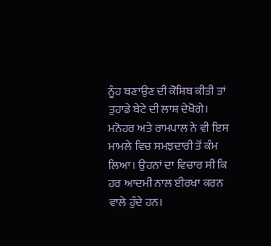ਨੂੰਹ ਬਣਾਉਣ ਦੀ ਕੋਸ਼ਿਬ ਕੀਤੀ ਤਾਂ ਤੁਹਾਡੇ ਬੇਟੇ ਦੀ ਲਾਸ਼ ਦੇਖੋਗੇ।
ਮਨੋਹਰ ਅਤੇ ਰਾਮਪਾਲ ਨੇ ਵੀ ਇਸ ਮਾਮਲੇ ਵਿਚ ਸਮਝਦਾਰੀ ਤੋਂ ਕੰਮ ਲਿਆ। ਉਹਨਾਂ ਦਾ ਵਿਚਾਰ ਸੀ ਕਿ ਹਰ ਆਦਮੀ ਨਾਲ ਈਰਖਾ ਕਰਨ ਵਾਲੇ ਹੁੰਦੇ ਹਨ।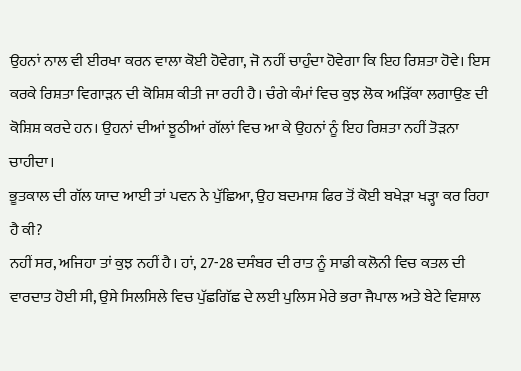ਉਹਨਾਂ ਨਾਲ ਵੀ ਈਰਖਾ ਕਰਨ ਵਾਲਾ ਕੋਈ ਹੋਵੇਗਾ, ਜੋ ਨਹੀਂ ਚਾਹੁੰਦਾ ਹੋਵੇਗਾ ਕਿ ਇਹ ਰਿਸ਼ਤਾ ਹੋਵੇ। ਇਸ ਕਰਕੇ ਰਿਸ਼ਤਾ ਵਿਗਾੜਨ ਦੀ ਕੋਸ਼ਿਸ਼ ਕੀਤੀ ਜਾ ਰਹੀ ਹੈ। ਚੰਗੇ ਕੰਮਾਂ ਵਿਚ ਕੁਝ ਲੋਕ ਅੜਿੱਕਾ ਲਗਾਉਣ ਦੀ ਕੋਸ਼ਿਸ਼ ਕਰਦੇ ਹਨ। ਉਹਨਾਂ ਦੀਆਂ ਝੂਠੀਆਂ ਗੱਲਾਂ ਵਿਚ ਆ ਕੇ ਉਹਨਾਂ ਨੂੰ ਇਹ ਰਿਸ਼ਤਾ ਨਹੀਂ ਤੋੜਨਾ ਚਾਹੀਦਾ।
ਭੂਤਕਾਲ ਦੀ ਗੱਲ ਯਾਦ ਆਈ ਤਾਂ ਪਵਨ ਨੇ ਪੁੱਛਿਆ, ਉਹ ਬਦਮਾਸ਼ ਫਿਰ ਤੋਂ ਕੋਈ ਬਖੇੜਾ ਖੜ੍ਹਾ ਕਰ ਰਿਹਾ ਹੈ ਕੀ?
ਨਹੀਂ ਸਰ, ਅਜਿਹਾ ਤਾਂ ਕੁਝ ਨਹੀਂ ਹੈ। ਹਾਂ, 27-28 ਦਸੰਬਰ ਦੀ ਰਾਤ ਨੂੰ ਸਾਡੀ ਕਲੋਨੀ ਵਿਚ ਕਤਲ ਦੀ ਵਾਰਦਾਤ ਹੋਈ ਸੀ, ਉਸੇ ਸਿਲਸਿਲੇ ਵਿਚ ਪੁੱਛਗਿੱਛ ਦੇ ਲਈ ਪੁਲਿਸ ਮੇਰੇ ਭਰਾ ਜੈਪਾਲ ਅਤੇ ਬੇਟੇ ਵਿਸ਼ਾਲ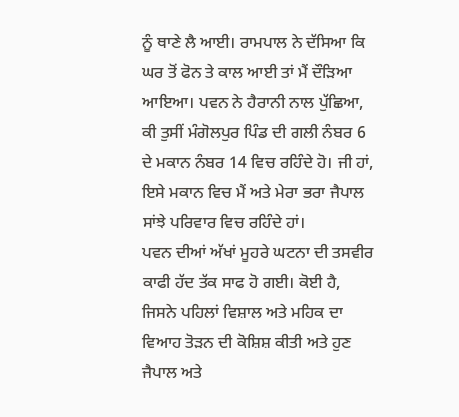ਨੂੰ ਥਾਣੇ ਲੈ ਆਈ। ਰਾਮਪਾਲ ਨੇ ਦੱਸਿਆ ਕਿ ਘਰ ਤੋਂ ਫੋਨ ਤੇ ਕਾਲ ਆਈ ਤਾਂ ਮੈਂ ਦੌੜਿਆ ਆਇਆ। ਪਵਨ ਨੇ ਹੈਰਾਨੀ ਨਾਲ ਪੁੱਛਿਆ, ਕੀ ਤੁਸੀਂ ਮੰਗੋਲਪੁਰ ਪਿੰਡ ਦੀ ਗਲੀ ਨੰਬਰ 6 ਦੇ ਮਕਾਨ ਨੰਬਰ 14 ਵਿਚ ਰਹਿੰਦੇ ਹੋ। ਜੀ ਹਾਂ, ਇਸੇ ਮਕਾਨ ਵਿਚ ਮੈਂ ਅਤੇ ਮੇਰਾ ਭਰਾ ਜੈਪਾਲ ਸਾਂਝੇ ਪਰਿਵਾਰ ਵਿਚ ਰਹਿੰਦੇ ਹਾਂ।
ਪਵਨ ਦੀਆਂ ਅੱਖਾਂ ਮੂਹਰੇ ਘਟਨਾ ਦੀ ਤਸਵੀਰ ਕਾਫੀ ਹੱਦ ਤੱਕ ਸਾਫ ਹੋ ਗਈ। ਕੋਈ ਹੈ, ਜਿਸਨੇ ਪਹਿਲਾਂ ਵਿਸ਼ਾਲ ਅਤੇ ਮਹਿਕ ਦਾ ਵਿਆਹ ਤੋੜਨ ਦੀ ਕੋਸ਼ਿਸ਼ ਕੀਤੀ ਅਤੇ ਹੁਣ ਜੈਪਾਲ ਅਤੇ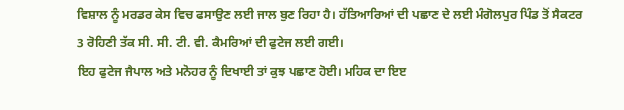ਵਿਸ਼ਾਲ ਨੂੰ ਮਰਡਰ ਕੇਸ ਵਿਚ ਫਸਾਉਣ ਲਈ ਜਾਲ ਬੁਣ ਰਿਹਾ ਹੈ। ਹੱਤਿਆਰਿਆਂ ਦੀ ਪਛਾਣ ਦੇ ਲਈ ਮੰਗੋਲਪੁਰ ਪਿੰਡ ਤੋਂ ਸੈਕਟਰ 3 ਰੋਹਿਣੀ ਤੱਕ ਸੀ. ਸੀ. ਟੀ. ਵੀ. ਕੈਮਰਿਆਂ ਦੀ ਫੁਟੇਜ ਲਈ ਗਈ।
ਇਹ ਫੁਟੇਜ ਜੈਪਾਲ ਅਤੇ ਮਨੋਹਰ ਨੂੰ ਦਿਖਾਈ ਤਾਂ ਕੁਝ ਪਛਾਣ ਹੋਈ। ਮਹਿਕ ਦਾ ਇੲ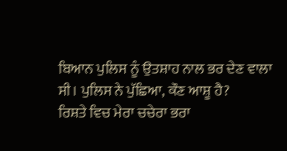ਬਿਆਨ ਪੁਲਿਸ ਨੂੰ ਉਤਸ਼ਾਹ ਨਾਲ ਭਰ ਦੇਣ ਵਾਲਾ ਸੀ। ਪੁਲਿਸ ਨੇ ਪੁੱਛਿਆ, ਕੌਣ ਆਸ਼ੂ ਹੈ?
ਰਿਸ਼ਤੇ ਵਿਚ ਮੇਰਾ ਚਚੇਰਾ ਭਰਾ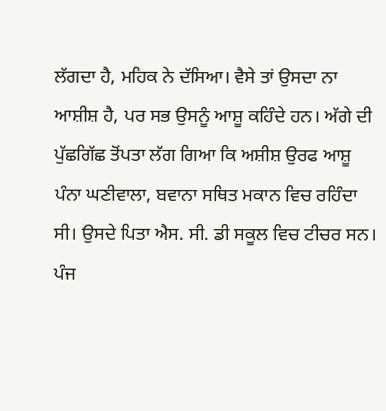ਲੱਗਦਾ ਹੈ, ਮਹਿਕ ਨੇ ਦੱਸਿਆ। ਵੈਸੇ ਤਾਂ ਉਸਦਾ ਨਾ ਆਸ਼ੀਸ਼ ਹੈ, ਪਰ ਸਭ ਉਸਨੂੰ ਆਸ਼ੂ ਕਹਿੰਦੇ ਹਨ। ਅੱਗੇ ਦੀ ਪੁੱਛਗਿੱਛ ਤੋਂਪਤਾ ਲੱਗ ਗਿਆ ਕਿ ਅਸ਼ੀਸ਼ ਉਰਫ ਆਸ਼ੂ ਪੰਨਾ ਘਣੀਵਾਲਾ, ਬਵਾਨਾ ਸਥਿਤ ਮਕਾਨ ਵਿਚ ਰਹਿੰਦਾ ਸੀ। ਉਸਦੇ ਪਿਤਾ ਐਸ. ਸੀ. ਡੀ ਸਕੂਲ ਵਿਚ ਟੀਚਰ ਸਨ। ਪੰਜ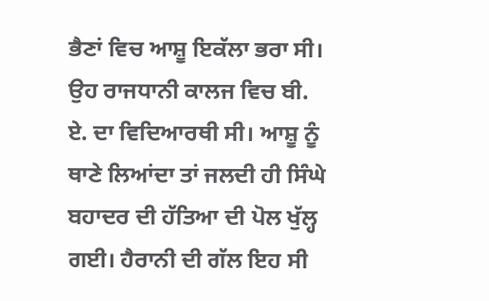ਭੈਣਾਂ ਵਿਚ ਆਸ਼ੂ ਇਕੱਲਾ ਭਰਾ ਸੀ। ਉਹ ਰਾਜਧਾਨੀ ਕਾਲਜ ਵਿਚ ਬੀ. ਏ. ਦਾ ਵਿਦਿਆਰਥੀ ਸੀ। ਆਸ਼ੂ ਨੂੰ ਥਾਣੇ ਲਿਆਂਦਾ ਤਾਂ ਜਲਦੀ ਹੀ ਸਿੰਘੇ ਬਹਾਦਰ ਦੀ ਹੱਤਿਆ ਦੀ ਪੋਲ ਖੁੱਲ੍ਹ ਗਈ। ਹੈਰਾਨੀ ਦੀ ਗੱਲ ਇਹ ਸੀ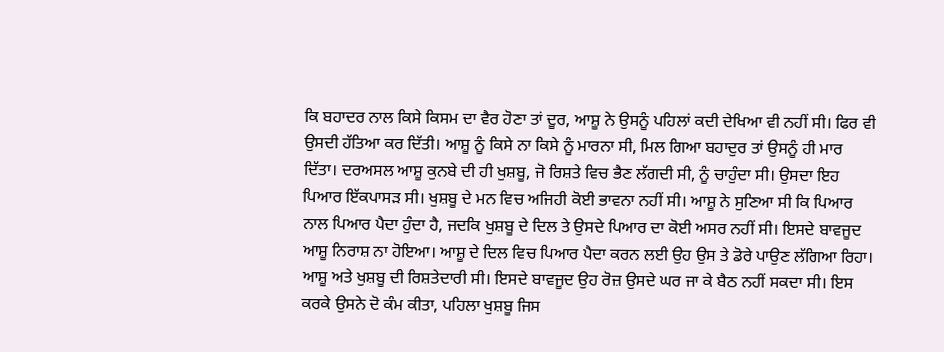ਕਿ ਬਹਾਦਰ ਨਾਲ ਕਿਸੇ ਕਿਸਮ ਦਾ ਵੈਰ ਹੋਣਾ ਤਾਂ ਦੂਰ, ਆਸ਼ੂ ਨੇ ਉਸਨੂੰ ਪਹਿਲਾਂ ਕਦੀ ਦੇਖਿਆ ਵੀ ਨਹੀਂ ਸੀ। ਫਿਰ ਵੀ ਉਸਦੀ ਹੱਤਿਆ ਕਰ ਦਿੱਤੀ। ਆਸ਼ੂ ਨੂੰ ਕਿਸੇ ਨਾ ਕਿਸੇ ਨੂੰ ਮਾਰਨਾ ਸੀ, ਮਿਲ ਗਿਆ ਬਹਾਦੁਰ ਤਾਂ ਉਸਨੂੰ ਹੀ ਮਾਰ ਦਿੱਤਾ। ਦਰਅਸਲ ਆਸ਼ੂ ਕੁਨਬੇ ਦੀ ਹੀ ਖੁਸ਼ਬੂ, ਜੋ ਰਿਸ਼ਤੇ ਵਿਚ ਭੈਣ ਲੱਗਦੀ ਸੀ, ਨੂੰ ਚਾਹੁੰਦਾ ਸੀ। ਉਸਦਾ ਇਹ ਪਿਆਰ ਇੱਕਪਾਸੜ ਸੀ। ਖੁਸ਼ਬੂ ਦੇ ਮਨ ਵਿਚ ਅਜਿਹੀ ਕੋਈ ਭਾਵਨਾ ਨਹੀਂ ਸੀ। ਆਸ਼ੂ ਨੇ ਸੁਣਿਆ ਸੀ ਕਿ ਪਿਆਰ ਨਾਲ ਪਿਆਰ ਪੈਦਾ ਹੁੰਦਾ ਹੈ, ਜਦਕਿ ਖੁਸ਼ਬੂ ਦੇ ਦਿਲ ਤੇ ਉਸਦੇ ਪਿਆਰ ਦਾ ਕੋਈ ਅਸਰ ਨਹੀਂ ਸੀ। ਇਸਦੇ ਬਾਵਜੂਦ ਆਸ਼ੂ ਨਿਰਾਸ਼ ਨਾ ਹੋਇਆ। ਆਸ਼ੂ ਦੇ ਦਿਲ ਵਿਚ ਪਿਆਰ ਪੈਦਾ ਕਰਨ ਲਈ ਉਹ ਉਸ ਤੇ ਡੋਰੇ ਪਾਉਣ ਲੱਗਿਆ ਰਿਹਾ।
ਆਸ਼ੂ ਅਤੇ ਖੁਸ਼ਬੂ ਦੀ ਰਿਸ਼ਤੇਦਾਰੀ ਸੀ। ਇਸਦੇ ਬਾਵਜੂਦ ਉਹ ਰੋਜ਼ ਉਸਦੇ ਘਰ ਜਾ ਕੇ ਬੈਠ ਨਹੀਂ ਸਕਦਾ ਸੀ। ਇਸ ਕਰਕੇ ਉਸਨੇ ਦੋ ਕੰਮ ਕੀਤਾ, ਪਹਿਲਾ ਖੁਸ਼ਬੂ ਜਿਸ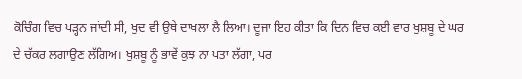ਕੋਚਿੰਗ ਵਿਚ ਪੜ੍ਹਨ ਜਾਂਦੀ ਸੀ, ਖੁਦ ਵੀ ਉਥੇ ਦਾਖਲਾ ਲੈ ਲਿਆ। ਦੂਜਾ ਇਹ ਕੀਤਾ ਕਿ ਦਿਨ ਵਿਚ ਕਈ ਵਾਰ ਖੁਸ਼ਬੂ ਦੇ ਘਰ ਦੇ ਚੱਕਰ ਲਗਾਉਣ ਲੱਗਿਅ। ਖੁਸ਼ਬੂ ਨੂੰ ਭਾਵੇਂ ਕੁਝ ਨਾ ਪਤਾ ਲੱਗਾ, ਪਰ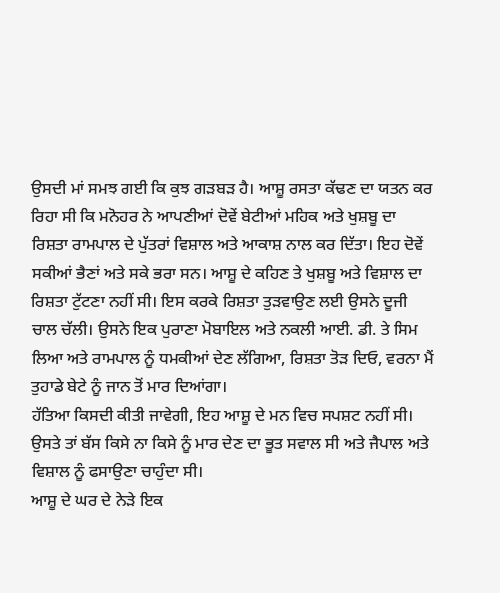ਉਸਦੀ ਮਾਂ ਸਮਝ ਗਈ ਕਿ ਕੁਝ ਗੜਬੜ ਹੈ। ਆਸ਼ੂ ਰਸਤਾ ਕੱਢਣ ਦਾ ਯਤਨ ਕਰ ਰਿਹਾ ਸੀ ਕਿ ਮਨੋਹਰ ਨੇ ਆਪਣੀਆਂ ਦੋਵੇਂ ਬੇਟੀਆਂ ਮਹਿਕ ਅਤੇ ਖੁਸ਼ਬੂ ਦਾ ਰਿਸ਼ਤਾ ਰਾਮਪਾਲ ਦੇ ਪੁੱਤਰਾਂ ਵਿਸ਼ਾਲ ਅਤੇ ਆਕਾਸ਼ ਨਾਲ ਕਰ ਦਿੱਤਾ। ਇਹ ਦੋਵੇਂ ਸਕੀਆਂ ਭੈਣਾਂ ਅਤੇ ਸਕੇ ਭਰਾ ਸਨ। ਆਸ਼ੂ ਦੇ ਕਹਿਣ ਤੇ ਖੁਸ਼ਬੂ ਅਤੇ ਵਿਸ਼ਾਲ ਦਾ ਰਿਸ਼ਤਾ ਟੁੱਟਣਾ ਨਹੀਂ ਸੀ। ਇਸ ਕਰਕੇ ਰਿਸ਼ਤਾ ਤੁੜਵਾਉਣ ਲਈ ਉਸਨੇ ਦੂਜੀ ਚਾਲ ਚੱਲੀ। ਉਸਨੇ ਇਕ ਪੁਰਾਣਾ ਮੋਬਾਇਲ ਅਤੇ ਨਕਲੀ ਆਈ. ਡੀ. ਤੇ ਸਿਮ ਲਿਆ ਅਤੇ ਰਾਮਪਾਲ ਨੂੰ ਧਮਕੀਆਂ ਦੇਣ ਲੱਗਿਆ, ਰਿਸ਼ਤਾ ਤੋੜ ਦਿਓ, ਵਰਨਾ ਮੈਂ ਤੁਹਾਡੇ ਬੇਟੇ ਨੂੰ ਜਾਨ ਤੋਂ ਮਾਰ ਦਿਆਂਗਾ।
ਹੱਤਿਆ ਕਿਸਦੀ ਕੀਤੀ ਜਾਵੇਗੀ, ਇਹ ਆਸ਼ੂ ਦੇ ਮਨ ਵਿਚ ਸਪਸ਼ਟ ਨਹੀਂ ਸੀ। ਉਸਤੇ ਤਾਂ ਬੱਸ ਕਿਸੇ ਨਾ ਕਿਸੇ ਨੂੰ ਮਾਰ ਦੇਣ ਦਾ ਭੂਤ ਸਵਾਲ ਸੀ ਅਤੇ ਜੈਪਾਲ ਅਤੇ ਵਿਸ਼ਾਲ ਨੂੰ ਫਸਾਉਣਾ ਚਾਹੁੰਦਾ ਸੀ।
ਆਸ਼ੂ ਦੇ ਘਰ ਦੇ ਨੇੜੇ ਇਕ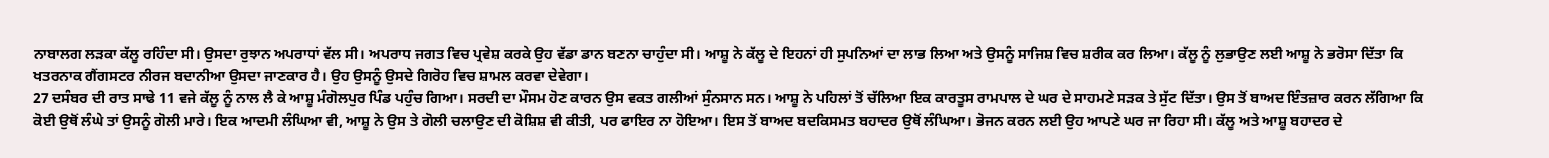ਨਾਬਾਲਗ ਲੜਕਾ ਕੱਲੂ ਰਹਿੰਦਾ ਸੀ। ਉਸਦਾ ਰੁਝਾਨ ਅਪਰਾਧਾਂ ਵੱਲ ਸੀ। ਅਪਰਾਧ ਜਗਤ ਵਿਚ ਪ੍ਰਵੇਸ਼ ਕਰਕੇ ਉਹ ਵੱਡਾ ਡਾਨ ਬਣਨਾ ਚਾਹੁੰਦਾ ਸੀ। ਆਸ਼ੂ ਨੇ ਕੱਲੂ ਦੇ ਇਹਨਾਂ ਹੀ ਸੁਪਨਿਆਂ ਦਾ ਲਾਭ ਲਿਆ ਅਤੇ ਉਸਨੂੰ ਸਾਜਿਸ਼ ਵਿਚ ਸ਼ਰੀਕ ਕਰ ਲਿਆ। ਕੱਲੂ ਨੂੰ ਲੁਭਾਉਣ ਲਈ ਆਸ਼ੂ ਨੇ ਭਰੋਸਾ ਦਿੱਤਾ ਕਿ ਖਤਰਨਾਕ ਗੈਂਗਸਟਰ ਨੀਰਜ ਬਦਾਨੀਆ ਉਸਦਾ ਜਾਣਕਾਰ ਹੈ। ਉਹ ਉਸਨੂੰ ਉਸਦੇ ਗਿਰੋਹ ਵਿਚ ਸ਼ਾਮਲ ਕਰਵਾ ਦੇਵੇਗਾ।
27 ਦਸੰਬਰ ਦੀ ਰਾਤ ਸਾਢੇ 11 ਵਜੇ ਕੱਲੂ ਨੂੰ ਨਾਲ ਲੈ ਕੇ ਆਸ਼ੂ ਮੰਗੋਲਪੁਰ ਪਿੰਡ ਪਹੁੰਚ ਗਿਆ। ਸਰਦੀ ਦਾ ਮੌਸਮ ਹੋਣ ਕਾਰਨ ਉਸ ਵਕਤ ਗਲੀਆਂ ਸੁੰਨਸਾਨ ਸਨ। ਆਸ਼ੂ ਨੇ ਪਹਿਲਾਂ ਤੋਂ ਚੱਲਿਆ ਇਕ ਕਾਰਤੂਸ ਰਾਮਪਾਲ ਦੇ ਘਰ ਦੇ ਸਾਹਮਣੇ ਸੜਕ ਤੇ ਸੁੱਟ ਦਿੱਤਾ। ਉਸ ਤੋਂ ਬਾਅਦ ਇੰਤਜ਼ਾਰ ਕਰਨ ਲੱਗਿਆ ਕਿ ਕੋਈ ਉਥੋਂ ਲੰਘੇ ਤਾਂ ਉਸਨੂੰ ਗੋਲੀ ਮਾਰੇ। ਇਕ ਆਦਮੀ ਲੰਘਿਆ ਵੀ, ਆਸ਼ੂ ਨੇ ਉਸ ਤੇ ਗੋਲੀ ਚਲਾਉਣ ਦੀ ਕੋਸ਼ਿਸ਼ ਵੀ ਕੀਤੀ, ਪਰ ਫਾਇਰ ਨਾ ਹੋਇਆ। ਇਸ ਤੋਂ ਬਾਅਦ ਬਦਕਿਸਮਤ ਬਹਾਦਰ ਉਥੋਂ ਲੰਘਿਆ। ਭੋਜਨ ਕਰਨ ਲਈ ਉਹ ਆਪਣੇ ਘਰ ਜਾ ਰਿਹਾ ਸੀ। ਕੱਲੂ ਅਤੇ ਆਸ਼ੂ ਬਹਾਦਰ ਦੇ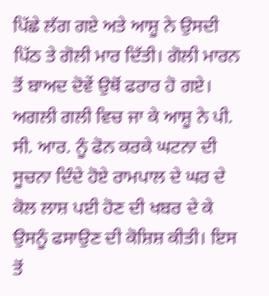ਪਿੱਛੇ ਲੱਗ ਗਏ ਅਤੇ ਆਸ਼ੂ ਨੇ ਉਸਦੀ ਪਿੱਠ ਤੇ ਗੋਲੀ ਮਾਰ ਦਿੱਤੀ। ਗੋਲੀ ਮਾਰਨ ਤੋਂ ਬਾਅਦ ਦੋਵੇਂ ਉਥੋਂ ਫਰਾਰ ਹੋ ਗਏ। ਅਗਲੀ ਗਲੀ ਵਿਚ ਜਾ ਕੇ ਆਸ਼ੂ ਨੇ ਪੀ. ਸੀ. ਆਰ. ਨੂੰ ਫੋਨ ਕਰਕੇ ਘਟਨਾ ਦੀ ਸੂਚਨਾ ਦਿੰਦੇ ਹੋਏ ਰਾਮਪਾਲ ਦੇ ਘਰ ਦੇ ਕੋਲ ਲਾਸ਼ ਪਈ ਹੋਣ ਦੀ ਖਬਰ ਦੇ ਕੇ ਉਸਨੂੰ ਫਸਾਉਣ ਦੀ ਕੋਸ਼ਿਸ਼ ਕੀਤੀ। ਇਸ ਤੋਂ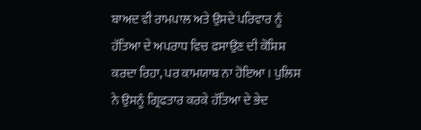ਬਾਅਦ ਵੀ ਰਾਮਪਾਲ ਅਤੇ ਉਸਦੇ ਪਰਿਵਾਰ ਨੂੰ ਹੱਤਿਆ ਦੇ ਅਪਰਾਧ ਵਿਚ ਫਸਾਉਣ ਦੀ ਕੋਸ਼ਿਸ਼ ਕਰਦਾ ਰਿਹਾ, ਪਰ ਕਾਮਯਾਬ ਨਾ ਹੋਇਆ। ਪੁਲਿਸ ਨੇ ਉਸਨੂੰ ਗ੍ਰਿਫਤਾਰ ਕਰਕੇ ਹੱਤਿਆ ਦੇ ਭੇਦ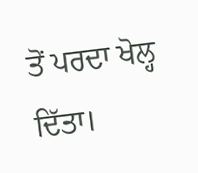ਤੋਂ ਪਰਦਾ ਖੋਲ੍ਹ ਦਿੱਤਾ।